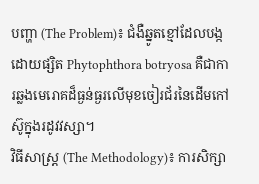បញ្ហា (The Problem)៖ ជំងឺឆ្នូតខ្មៅដែលបង្កដោយផ្សិត Phytophthora botryosa គឺជាការឆ្លងមេរោគដ៏ធ្ងន់ធ្ងរលើមុខចៀរជ័រនៃដើមកៅស៊ូក្នុងរដូវវស្សា។
វិធីសាស្ត្រ (The Methodology)៖ ការសិក្សា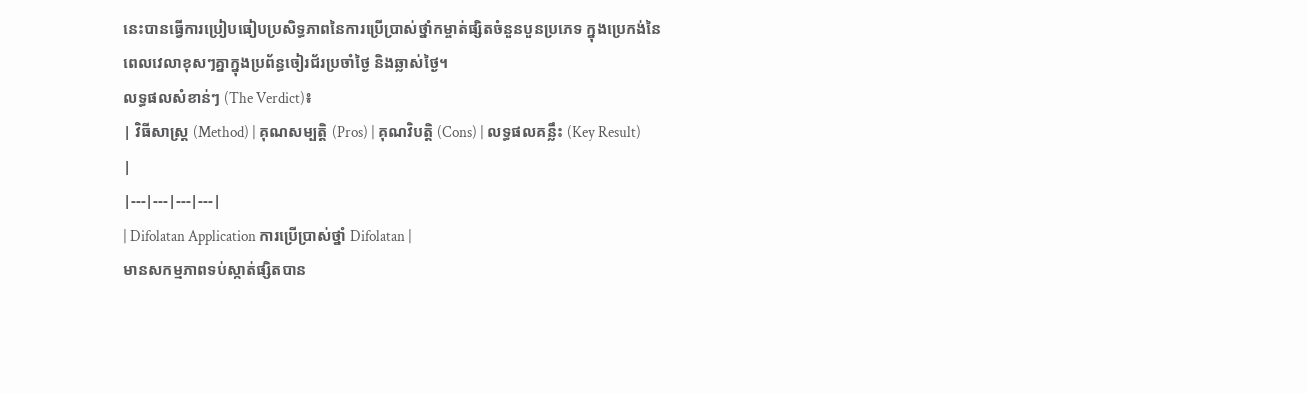នេះបានធ្វើការប្រៀបធៀបប្រសិទ្ធភាពនៃការប្រើប្រាស់ថ្នាំកម្ចាត់ផ្សិតចំនួនបួនប្រភេទ ក្នុងប្រេកង់នៃពេលវេលាខុសៗគ្នាក្នុងប្រព័ន្ធចៀរជ័រប្រចាំថ្ងៃ និងឆ្លាស់ថ្ងៃ។
លទ្ធផលសំខាន់ៗ (The Verdict)៖
| វិធីសាស្ត្រ (Method) | គុណសម្បត្តិ (Pros) | គុណវិបត្តិ (Cons) | លទ្ធផលគន្លឹះ (Key Result) |
|---|---|---|---|
| Difolatan Application ការប្រើប្រាស់ថ្នាំ Difolatan |
មានសកម្មភាពទប់ស្កាត់ផ្សិតបាន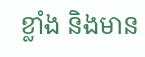ខ្លាំង និងមាន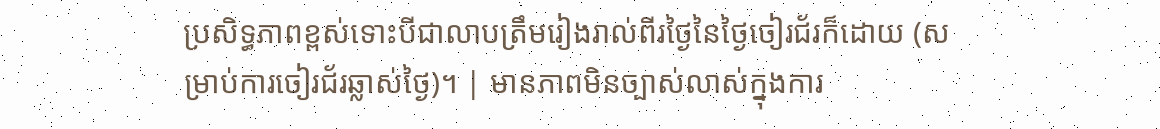ប្រសិទ្ធភាពខ្ពស់ទោះបីជាលាបត្រឹមរៀងរាល់ពីរថ្ងៃនៃថ្ងៃចៀរជ័រក៏ដោយ (សម្រាប់ការចៀរជ័រឆ្លាស់ថ្ងៃ)។ | មានភាពមិនច្បាស់លាស់ក្នុងការ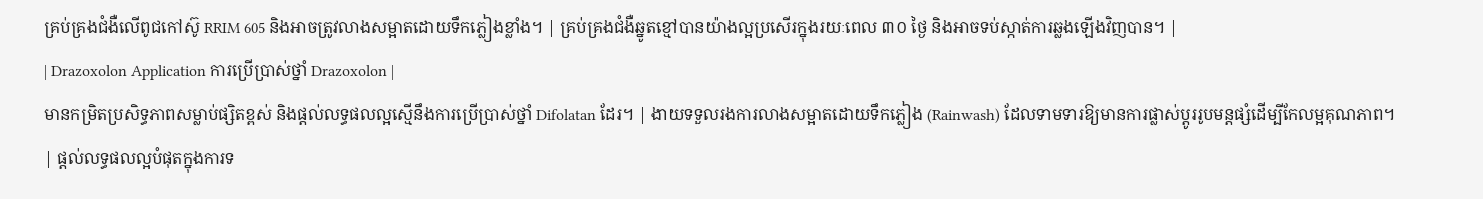គ្រប់គ្រងជំងឺលើពូជកៅស៊ូ RRIM 605 និងអាចត្រូវលាងសម្អាតដោយទឹកភ្លៀងខ្លាំង។ | គ្រប់គ្រងជំងឺឆ្នូតខ្មៅបានយ៉ាងល្អប្រសើរក្នុងរយៈពេល ៣០ ថ្ងៃ និងអាចទប់ស្កាត់ការឆ្លងឡើងវិញបាន។ |
| Drazoxolon Application ការប្រើប្រាស់ថ្នាំ Drazoxolon |
មានកម្រិតប្រសិទ្ធភាពសម្លាប់ផ្សិតខ្ពស់ និងផ្តល់លទ្ធផលល្អស្មើនឹងការប្រើប្រាស់ថ្នាំ Difolatan ដែរ។ | ងាយទទួលរងការលាងសម្អាតដោយទឹកភ្លៀង (Rainwash) ដែលទាមទារឱ្យមានការផ្លាស់ប្តូររូបមន្តផ្សំដើម្បីកែលម្អគុណភាព។ | ផ្តល់លទ្ធផលល្អបំផុតក្នុងការទ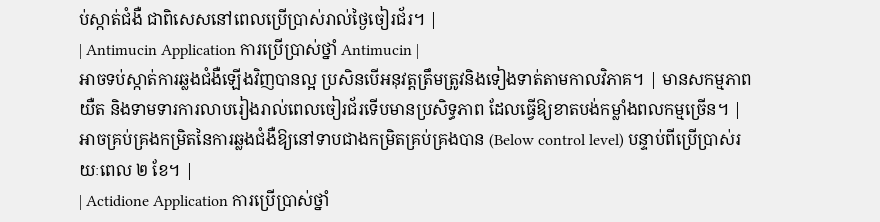ប់ស្កាត់ជំងឺ ជាពិសេសនៅពេលប្រើប្រាស់រាល់ថ្ងៃចៀរជ័រ។ |
| Antimucin Application ការប្រើប្រាស់ថ្នាំ Antimucin |
អាចទប់ស្កាត់ការឆ្លងជំងឺឡើងវិញបានល្អ ប្រសិនបើអនុវត្តត្រឹមត្រូវនិងទៀងទាត់តាមកាលវិភាគ។ | មានសកម្មភាពយឺត និងទាមទារការលាបរៀងរាល់ពេលចៀរជ័រទើបមានប្រសិទ្ធភាព ដែលធ្វើឱ្យខាតបង់កម្លាំងពលកម្មច្រើន។ | អាចគ្រប់គ្រងកម្រិតនៃការឆ្លងជំងឺឱ្យនៅទាបជាងកម្រិតគ្រប់គ្រងបាន (Below control level) បន្ទាប់ពីប្រើប្រាស់រយៈពេល ២ ខែ។ |
| Actidione Application ការប្រើប្រាស់ថ្នាំ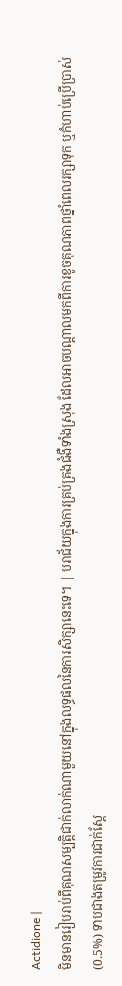Actidione |
មិនមានរៀបរាប់ពីគុណសម្បត្តិជាក់លាក់ណាមួយនៅក្នុងលទ្ធផលនៃការសិក្សានេះទេ។ | បរាជ័យក្នុងការគ្រប់គ្រងជំងឺទាំងស្រុង ដែលអាចបណ្តាលមកពីការខូចគុណភាពថ្នាំពេលរក្សាទុក ឬកំហាប់ប្រើប្រាស់ (0.5%) ទាបជាងតម្រូវការជាក់ស្តែ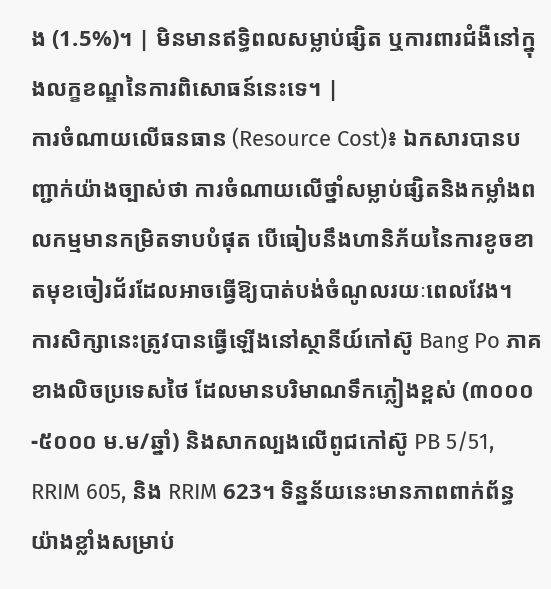ង (1.5%)។ | មិនមានឥទ្ធិពលសម្លាប់ផ្សិត ឬការពារជំងឺនៅក្នុងលក្ខខណ្ឌនៃការពិសោធន៍នេះទេ។ |
ការចំណាយលើធនធាន (Resource Cost)៖ ឯកសារបានបញ្ជាក់យ៉ាងច្បាស់ថា ការចំណាយលើថ្នាំសម្លាប់ផ្សិតនិងកម្លាំងពលកម្មមានកម្រិតទាបបំផុត បើធៀបនឹងហានិភ័យនៃការខូចខាតមុខចៀរជ័រដែលអាចធ្វើឱ្យបាត់បង់ចំណូលរយៈពេលវែង។
ការសិក្សានេះត្រូវបានធ្វើឡើងនៅស្ថានីយ៍កៅស៊ូ Bang Po ភាគខាងលិចប្រទេសថៃ ដែលមានបរិមាណទឹកភ្លៀងខ្ពស់ (៣០០០-៥០០០ ម.ម/ឆ្នាំ) និងសាកល្បងលើពូជកៅស៊ូ PB 5/51, RRIM 605, និង RRIM 623។ ទិន្នន័យនេះមានភាពពាក់ព័ន្ធយ៉ាងខ្លាំងសម្រាប់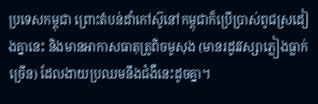ប្រទេសកម្ពុជា ព្រោះតំបន់ដាំកៅស៊ូនៅកម្ពុជាក៏ប្រើប្រាស់ពូជស្រដៀងគ្នានេះ និងមានអាកាសធាតុត្រូពិចមូសុង (មានរដូវវស្សាភ្លៀងធ្លាក់ច្រើន) ដែលងាយប្រឈមនឹងជំងឺនេះដូចគ្នា។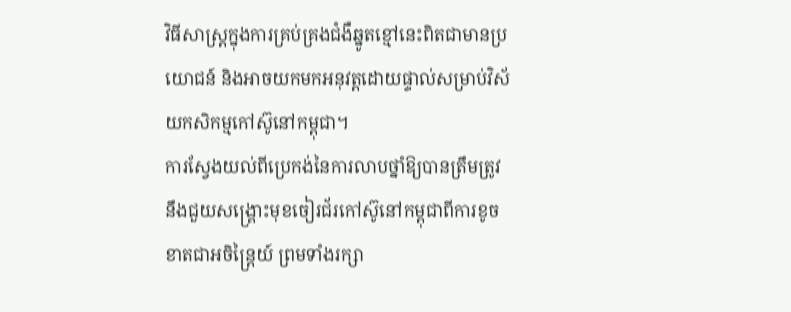វិធីសាស្ត្រក្នុងការគ្រប់គ្រងជំងឺឆ្នូតខ្មៅនេះពិតជាមានប្រយោជន៍ និងអាចយកមកអនុវត្តដោយផ្ទាល់សម្រាប់វិស័យកសិកម្មកៅស៊ូនៅកម្ពុជា។
ការស្វែងយល់ពីប្រេកង់នៃការលាបថ្នាំឱ្យបានត្រឹមត្រូវ នឹងជួយសង្គ្រោះមុខចៀរជ័រកៅស៊ូនៅកម្ពុជាពីការខូចខាតជាអចិន្ត្រៃយ៍ ព្រមទាំងរក្សា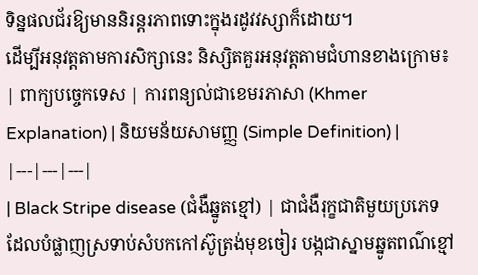ទិន្នផលជ័រឱ្យមាននិរន្តរភាពទោះក្នុងរដូវវស្សាក៏ដោយ។
ដើម្បីអនុវត្តតាមការសិក្សានេះ និស្សិតគួរអនុវត្តតាមជំហានខាងក្រោម៖
| ពាក្យបច្ចេកទេស | ការពន្យល់ជាខេមរភាសា (Khmer Explanation) | និយមន័យសាមញ្ញ (Simple Definition) |
|---|---|---|
| Black Stripe disease (ជំងឺឆ្នូតខ្មៅ) | ជាជំងឺរុក្ខជាតិមួយប្រភេទដែលបំផ្លាញស្រទាប់សំបកកៅស៊ូត្រង់មុខចៀរ បង្កជាស្នាមឆ្នូតពណ៌ខ្មៅ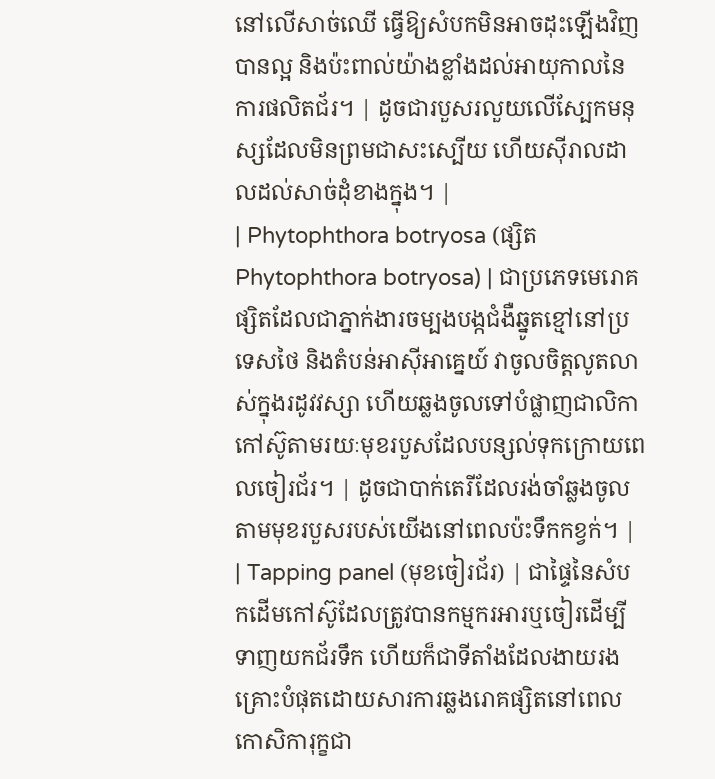នៅលើសាច់ឈើ ធ្វើឱ្យសំបកមិនអាចដុះឡើងវិញបានល្អ និងប៉ះពាល់យ៉ាងខ្លាំងដល់អាយុកាលនៃការផលិតជ័រ។ | ដូចជារបួសរលួយលើស្បែកមនុស្សដែលមិនព្រមជាសះស្បើយ ហើយស៊ីរាលដាលដល់សាច់ដុំខាងក្នុង។ |
| Phytophthora botryosa (ផ្សិត Phytophthora botryosa) | ជាប្រភេទមេរោគផ្សិតដែលជាភ្នាក់ងារចម្បងបង្កជំងឺឆ្នូតខ្មៅនៅប្រទេសថៃ និងតំបន់អាស៊ីអាគ្នេយ៍ វាចូលចិត្តលូតលាស់ក្នុងរដូវវស្សា ហើយឆ្លងចូលទៅបំផ្លាញជាលិកាកៅស៊ូតាមរយៈមុខរបួសដែលបន្សល់ទុកក្រោយពេលចៀរជ័រ។ | ដូចជាបាក់តេរីដែលរង់ចាំឆ្លងចូលតាមមុខរបួសរបស់យើងនៅពេលប៉ះទឹកកខ្វក់។ |
| Tapping panel (មុខចៀរជ័រ) | ជាផ្ទៃនៃសំបកដើមកៅស៊ូដែលត្រូវបានកម្មករអារឬចៀរដើម្បីទាញយកជ័រទឹក ហើយក៏ជាទីតាំងដែលងាយរងគ្រោះបំផុតដោយសារការឆ្លងរោគផ្សិតនៅពេលកោសិការុក្ខជា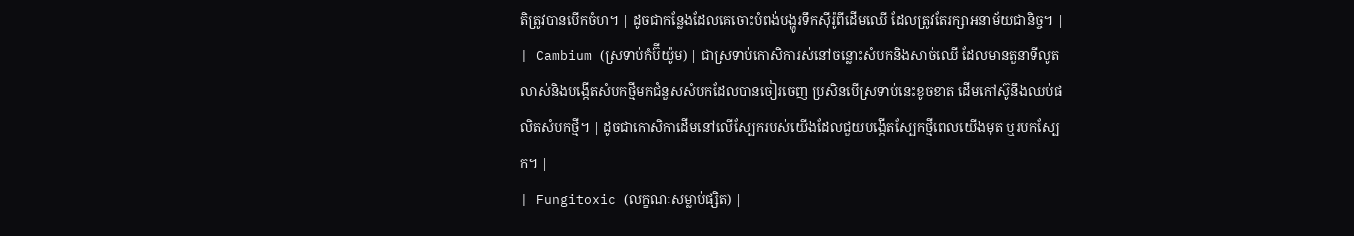តិត្រូវបានបើកចំហ។ | ដូចជាកន្លែងដែលគេចោះបំពង់បង្ហូរទឹកស៊ីរ៉ូពីដើមឈើ ដែលត្រូវតែរក្សាអនាម័យជានិច្ច។ |
| Cambium (ស្រទាប់កំប៊ីយ៉ូម) | ជាស្រទាប់កោសិការស់នៅចន្លោះសំបកនិងសាច់ឈើ ដែលមានតួនាទីលូតលាស់និងបង្កើតសំបកថ្មីមកជំនួសសំបកដែលបានចៀរចេញ ប្រសិនបើស្រទាប់នេះខូចខាត ដើមកៅស៊ូនឹងឈប់ផលិតសំបកថ្មី។ | ដូចជាកោសិកាដើមនៅលើស្បែករបស់យើងដែលជួយបង្កើតស្បែកថ្មីពេលយើងមុត ឬរបកស្បែក។ |
| Fungitoxic (លក្ខណៈសម្លាប់ផ្សិត) |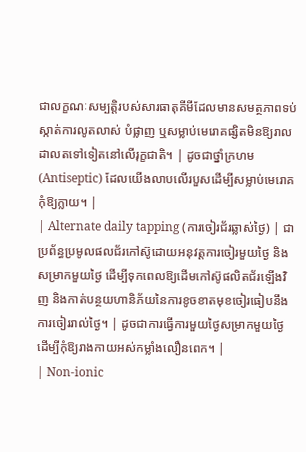ជាលក្ខណៈសម្បត្តិរបស់សារធាតុគីមីដែលមានសមត្ថភាពទប់ស្កាត់ការលូតលាស់ បំផ្លាញ ឬសម្លាប់មេរោគផ្សិតមិនឱ្យរាលដាលតទៅទៀតនៅលើរុក្ខជាតិ។ | ដូចជាថ្នាំក្រហម (Antiseptic) ដែលយើងលាបលើរបួសដើម្បីសម្លាប់មេរោគកុំឱ្យក្លាយ។ |
| Alternate daily tapping (ការចៀរជ័រឆ្លាស់ថ្ងៃ) | ជាប្រព័ន្ធប្រមូលផលជ័រកៅស៊ូដោយអនុវត្តការចៀរមួយថ្ងៃ និងសម្រាកមួយថ្ងៃ ដើម្បីទុកពេលឱ្យដើមកៅស៊ូផលិតជ័រឡើងវិញ និងកាត់បន្ថយហានិភ័យនៃការខូចខាតមុខចៀរធៀបនឹងការចៀររាល់ថ្ងៃ។ | ដូចជាការធ្វើការមួយថ្ងៃសម្រាកមួយថ្ងៃ ដើម្បីកុំឱ្យរាងកាយអស់កម្លាំងលឿនពេក។ |
| Non-ionic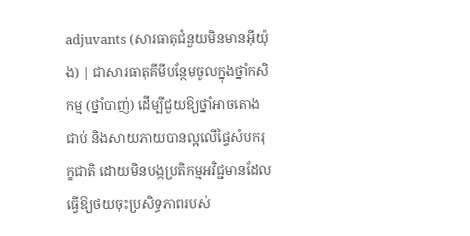adjuvants (សារធាតុជំនួយមិនមានអ៊ីយ៉ុង) | ជាសារធាតុគីមីបន្ថែមចូលក្នុងថ្នាំកសិកម្ម (ថ្នាំបាញ់) ដើម្បីជួយឱ្យថ្នាំអាចតោងជាប់ និងសាយភាយបានល្អលើផ្ទៃសំបករុក្ខជាតិ ដោយមិនបង្កប្រតិកម្មអវិជ្ជមានដែលធ្វើឱ្យថយចុះប្រសិទ្ធភាពរបស់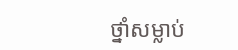ថ្នាំសម្លាប់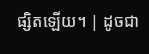ផ្សិតឡើយ។ | ដូចជា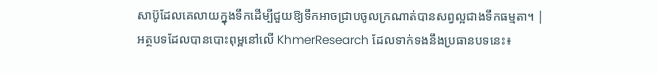សាប៊ូដែលគេលាយក្នុងទឹកដើម្បីជួយឱ្យទឹកអាចជ្រាបចូលក្រណាត់បានសព្វល្អជាងទឹកធម្មតា។ |
អត្ថបទដែលបានបោះពុម្ពនៅលើ KhmerResearch ដែលទាក់ទងនឹងប្រធានបទនេះ៖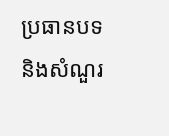ប្រធានបទ និងសំណួរ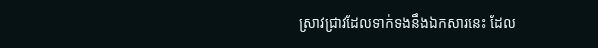ស្រាវជ្រាវដែលទាក់ទងនឹងឯកសារនេះ ដែល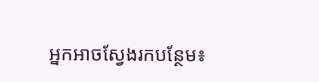អ្នកអាចស្វែងរកបន្ថែម៖